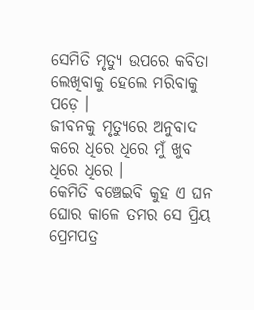ସେମିତି ମୃତ୍ୟୁ ଉପରେ କବିତା ଲେଖିବାକୁ ହେଲେ ମରିବାକୁ ପଡ଼େ ।
ଜୀବନକୁ ମୃତ୍ୟୁରେ ଅନୁବାଦ କରେ ଧିରେ ଧିରେ ମୁଁ ଖୁବ ଧିରେ ଧିରେ ।
କେମିତି ବଞ୍ଚେଇବି କୁହ ଏ ଘନ ଘୋର କାଳେ ତମର ସେ ପ୍ରିୟ ପ୍ରେମପତ୍ର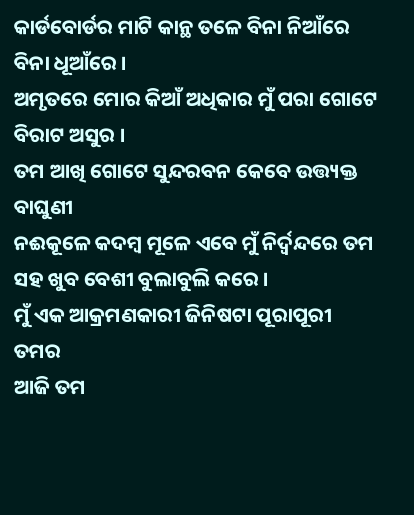କାର୍ଡବୋର୍ଡର ମାଟି କାନ୍ଥ ତଳେ ବିନା ନିଆଁରେ ବିନା ଧୂଆଁରେ ।
ଅମୃତରେ ମୋର କିଆଁ ଅଧିକାର ମୁଁ ପରା ଗୋଟେ ବିରାଟ ଅସୁର ।
ତମ ଆଖି ଗୋଟେ ସୁନ୍ଦରବନ କେବେ ଉତ୍ତ୍ୟକ୍ତ ବାଘୁଣୀ
ନଈକୂଳେ କଦମ୍ବ ମୂଳେ ଏବେ ମୁଁ ନିର୍ଦ୍ବନ୍ଦରେ ତମ ସହ ଖୁବ ବେଶୀ ବୁଲାବୁଲି କରେ ।
ମୁଁ ଏକ ଆକ୍ରମଣକାରୀ ଜିନିଷଟା ପୂରାପୂରୀ ତମର
ଆଜି ତମ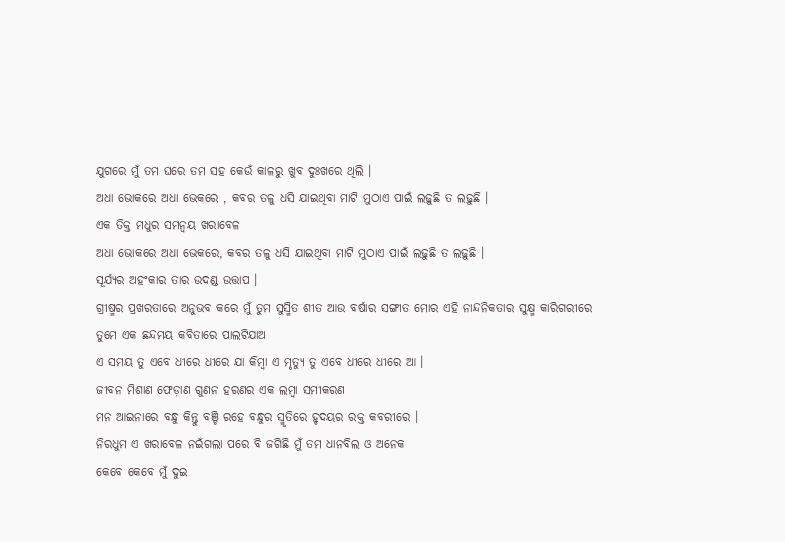ଯୁଗରେ ମୁଁ ତମ ଘରେ ତମ ସହ କେଉଁ କାଳରୁ ଖୁବ ଦୁଃଖରେ ଥିଲି ।
ଅଧା ଭୋକରେ ଅଧା ଭେକରେ , କବର ତଳୁ ଧସି ଯାଇଥିବା ମାଟି ମୁଠାଏ ପାଇଁ ଲଢ଼ୁଛି ତ ଲଢ଼ୁଛି ।
ଏକ ତିକ୍ତ ମଧୁର ସମନ୍ୱୟ ଖରାବେଳ
ଅଧା ଭୋକରେ ଅଧା ଭେକରେ, କବର ତଳୁ ଧସି ଯାଇଥିବା ମାଟି ମୁଠାଏ ପାଇଁ ଲଢ଼ୁଛି ତ ଲଢ଼ୁଛି ।
ସୂର୍ଯ୍ୟର ଅହଂକାର ତାର ଉଦଣ୍ଡ ଉତ୍ତାପ ।
ଗ୍ରୀଷ୍ମର ପ୍ରଖରତାରେ ଅନୁଭବ କରେ ମୁଁ ତୁମ ସୁସ୍ମିତ ଶୀତ ଆଉ ବର୍ଷାର ସଙ୍ଗୀତ ମୋର ଏହି ନାନ୍ଦନିକତାର ସୁକ୍ଷ୍ମ କାରିଗରୀରେ ତୁମେ ଏକ ଛନ୍ଦମୟ କବିତାରେ ପାଲଟିଯାଅ
ଏ ସମୟ ତୁ ଏବେ ଧୀରେ ଧୀରେ ଯା କିମ୍ବା ଏ ମୃତ୍ୟୁ ତୁ ଏବେ ଧୀରେ ଧୀରେ ଆ ।
ଜୀବନ ମିଶାଣ ଫେଡ଼ାଣ ଗୁଣନ ହରଣର ଏକ ଲମ୍ବା ସମୀକରଣ
ମନ ଆଇନାରେ ବନ୍ଧୁ କିନ୍ତୁ ବଞ୍ଚି ରହେ ବନ୍ଧୁର ସ୍ମୃତିରେ ହୃଦୟର ରକ୍ତ କବରୀରେ ।
ନିରଧୁମ ଏ ଖରାବେଳ ନଇଁଗଲା ପରେ ବି ଜଗିଛି ମୁଁ ତମ ଧାନବିଲ ଓ ଅନେକ
କେବେ କେବେ ମୁଁ ଦୁଇ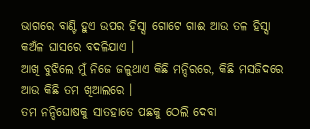ଭାଗରେ ବାଣ୍ଟି ହୁଏ ଉପର ହିସ୍ସା ଗୋଟେ ଗାଈ ଆଉ ତଳ ହିସ୍ସା କଅଁଳ ଘାସରେ ବଦଳିଯାଏ ।
ଆଖି ବୁଝିଲେ ମୁଁ ନିଜେ ଜଳୁଥାଏ କିଛି ମନ୍ଦିରରେ, କିଛି ମସଜିଦରେ ଆଉ କିଛି ତମ ଖିଆଲରେ ।
ତମ ନନ୍ଦିଘୋଷକୁ ସାତହାତେ ପଛକୁ ଠେଲି ଦେବା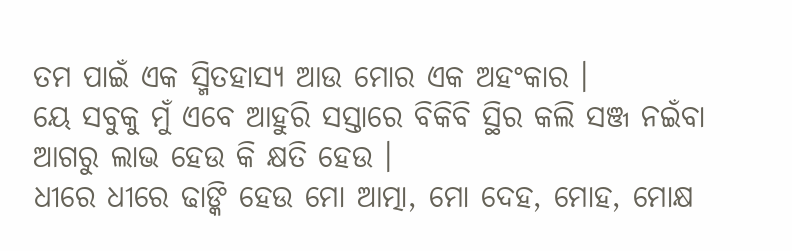ତମ ପାଇଁ ଏକ ସ୍ମିତହାସ୍ୟ ଆଉ ମୋର ଏକ ଅହଂକାର ।
ୟେ ସବୁକୁ ମୁଁ ଏବେ ଆହୁରି ସସ୍ତାରେ ବିକିବି ସ୍ଥିର କଲି ସଞ୍ଜ ନଇଁବା ଆଗରୁ ଲାଭ ହେଉ କି କ୍ଷତି ହେଉ ।
ଧୀରେ ଧୀରେ ଢାଙ୍କି ହେଉ ମୋ ଆତ୍ମା, ମୋ ଦେହ, ମୋହ, ମୋକ୍ଷ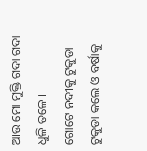ଆଉ ମୋ ମୁକ୍ତି ଗଦା ଗଦା ଧୁଳି ତଳେ ।
ଗୋଟେ ନଦୀକୁ ଟୁକୁଡା ଟୁକୁଡା କଲେ ଓ ବର୍ଷାକୁ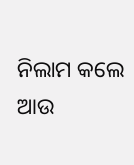ନିଲାମ କଲେ
ଆଉ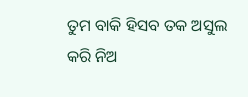ତୁମ ବାକି ହିସବ ତକ ଅସୁଲ କରି ନିଅ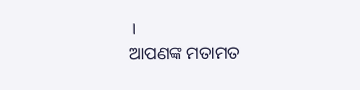।
ଆପଣଙ୍କ ମତାମତ